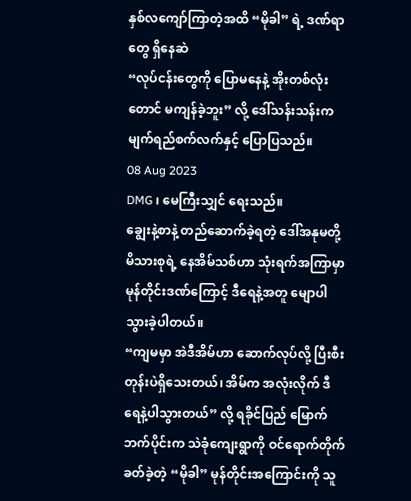နှစ်လကျော်ကြာတဲ့အထိ “မိုခါ” ရဲ့ ဒဏ်ရာတွေ ရှိနေဆဲ
“လုပ်ငန်းတွေကို ပြောမနေနဲ့ အိုးတစ်လုံးတောင် မကျန်ခဲ့ဘူး” လို့ ဒေါ်သန်းသန်းက မျက်ရည်စက်လက်နှင့် ပြောပြသည်။
08 Aug 2023
DMG ၊ မေကြီးသျှင် ရေးသည်။
ချွေးနဲ့စာနဲ့ တည်ဆောက်ခဲ့ရတဲ့ ဒေါ်အနုမတို့မိသားစုရဲ့ နေအိမ်သစ်ဟာ သုံးရက်အကြာမှာ မုန်တိုင်းဒဏ်ကြောင့် ဒီရေနဲ့အတူ မျောပါသွားခဲ့ပါတယ်။
“ကျမမှာ အဲဒီအိမ်ဟာ ဆောက်လုပ်လို့ ပြီးစီးတုန်းပဲရှိသေးတယ်၊ အိမ်က အလုံးလိုက် ဒီရေနဲ့ပါသွားတယ်” လို့ ရခိုင်ပြည် မြောက်ဘက်ပိုင်းက သဲခုံကျေးရွာကို ဝင်ရောက်တိုက်ခတ်ခဲ့တဲ့ “မိုခါ” မုန်တိုင်းအကြောင်းကို သူ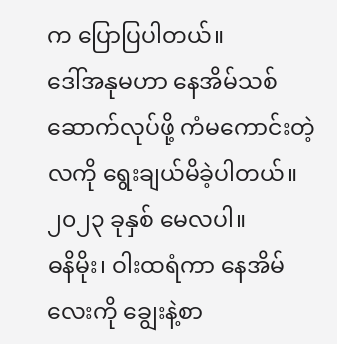က ပြောပြပါတယ်။
ဒေါ်အနုမဟာ နေအိမ်သစ်ဆောက်လုပ်ဖို့ ကံမကောင်းတဲ့ လကို ရွေးချယ်မိခဲ့ပါတယ်။ ၂၀၂၃ ခုနှစ် မေလပါ။
ဓနိမိုး၊ ဝါးထရံကာ နေအိမ်လေးကို ချွေးနဲ့စာ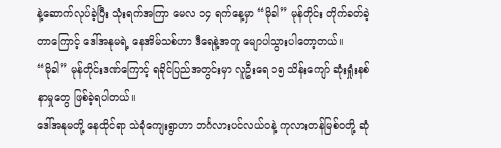နဲ့ဆောက်လုပ်ခဲ့ပြီး သုံးရက်အကြာ မေလ ၁၄ ရက်နေ့မှာ “မိုခါ” မုန်တိုင်း တိုက်ခတ်ခဲ့တာကြောင့် ဒေါ်အနုမရဲ့ နေအိမ်သစ်ဟာ ဒီရေနဲ့အတူ မျောပါသွားပါတော့တယ်။
“မိုခါ” မုန်တိုင်းဒဏ်ကြောင့် ရခိုင်ပြည်အတွင်းမှာ လူဦးရေ ၁၅ သိန်းကျော် ဆုံးရှုံးနစ်နာမှုတွေ ဖြစ်ခဲ့ရပါတယ်။
ဒေါ်အနုမတို့ နေထိုင်ရာ သဲခုံကျေးရွာဟာ ဘင်္ဂလားပင်လယ်ဝနဲ့ ကုလားတန်မြစ်ဝတို့ ဆုံ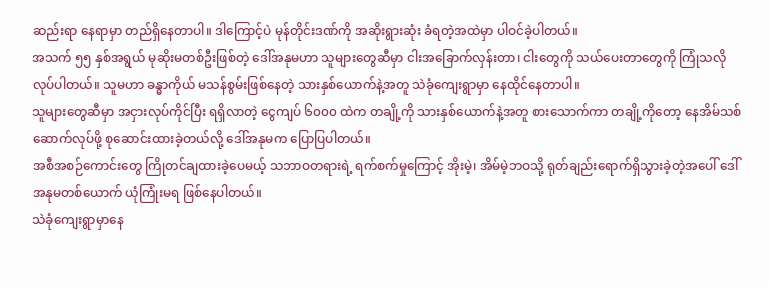ဆည်းရာ နေရာမှာ တည်ရှိနေတာပါ။ ဒါကြောင့်ပဲ မုန်တိုင်းဒဏ်ကို အဆိုးရွားဆုံး ခံရတဲ့အထဲမှာ ပါဝင်ခဲ့ပါတယ်။
အသက် ၅၅ နှစ်အရွယ် မုဆိုးမတစ်ဦးဖြစ်တဲ့ ဒေါ်အနုမဟာ သူများတွေဆီမှာ ငါးအခြောက်လှန်းတာ၊ ငါးတွေကို သယ်ပေးတာတွေကို ကြုံသလိုလုပ်ပါတယ်။ သူမဟာ ခန္ဓာကိုယ် မသန်စွမ်းဖြစ်နေတဲ့ သားနှစ်ယောက်နဲ့အတူ သဲခုံကျေးရွာမှာ နေထိုင်နေတာပါ။
သူများတွေဆီမှာ အငှားလုပ်ကိုင်ပြီး ရရှိလာတဲ့ ငွေကျပ် ၆၀၀၀ ထဲက တချို့ကို သားနှစ်ယောက်နဲ့အတူ စားသောက်ကာ တချို့ကိုတော့ နေအိမ်သစ်ဆောက်လုပ်ဖို့ စုဆောင်းထားခဲ့တယ်လို့ ဒေါ်အနုမက ပြောပြပါတယ်။
အစီအစဉ်ကောင်းတွေ ကြိုတင်ချထားခဲ့ပေမယ့် သဘာဝတရားရဲ့ ရက်စက်မှုကြောင့် အိုးမဲ့၊ အိမ်မဲ့ဘဝသို့ ရုတ်ချည်းရောက်ရှိသွားခဲ့တဲ့အပေါ် ဒေါ်အနုမတစ်ယောက် ယုံကြုံးမရ ဖြစ်နေပါတယ်။
သဲခုံကျေးရွာမှာနေ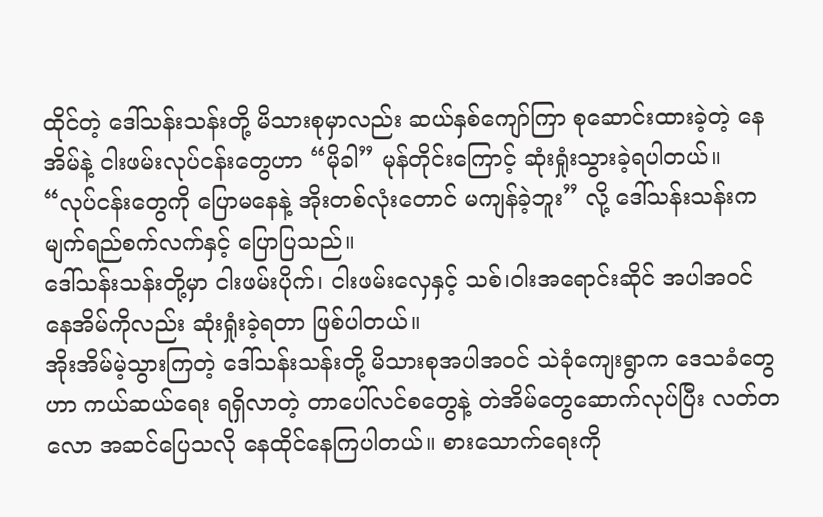ထိုင်တဲ့ ဒေါ်သန်းသန်းတို့ မိသားစုမှာလည်း ဆယ်နှစ်ကျော်ကြာ စုဆောင်းထားခဲ့တဲ့ နေအိမ်နဲ့ ငါးဖမ်းလုပ်ငန်းတွေဟာ “မိုခါ” မုန်တိုင်းကြောင့် ဆုံးရှုံးသွားခဲ့ရပါတယ်။
“လုပ်ငန်းတွေကို ပြောမနေနဲ့ အိုးတစ်လုံးတောင် မကျန်ခဲ့ဘူး” လို့ ဒေါ်သန်းသန်းက မျက်ရည်စက်လက်နှင့် ပြောပြသည်။
ဒေါ်သန်းသန်းတို့မှာ ငါးဖမ်းပိုက်၊ ငါးဖမ်းလှေနှင့် သစ်၊ဝါးအရောင်းဆိုင် အပါအဝင် နေအိမ်ကိုလည်း ဆုံးရှုံးခဲ့ရတာ ဖြစ်ပါတယ်။
အိုးအိမ်မဲ့သွားကြတဲ့ ဒေါ်သန်းသန်းတို့ မိသားစုအပါအဝင် သဲခုံကျေးရွာက ဒေသခံတွေဟာ ကယ်ဆယ်ရေး ရရှိလာတဲ့ တာပေါ်လင်စတွေနဲ့ တဲအိမ်တွေဆောက်လုပ်ပြီး လတ်တလော အဆင်ပြေသလို နေထိုင်နေကြပါတယ်။ စားသောက်ရေးကို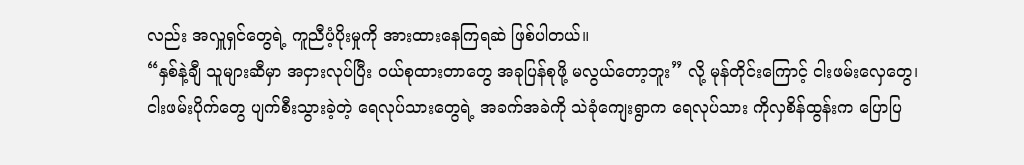လည်း အလှူရှင်တွေရဲ့ ကူညီပံ့ပိုးမှုကို အားထားနေကြရဆဲ ဖြစ်ပါတယ်။
“နှစ်နဲ့ချီ သူများဆီမှာ အငှားလုပ်ပြီး ဝယ်စုထားတာတွေ အခုပြန်စုဖို့ မလွယ်တော့ဘူး” လို့ မုန်တိုင်းကြောင့် ငါးဖမ်းလှေတွေ၊ ငါးဖမ်းပိုက်တွေ ပျက်စီးသွားခဲ့တဲ့ ရေလုပ်သားတွေရဲ့ အခက်အခဲကို သဲခုံကျေးရွာက ရေလုပ်သား ကိုလှစိန်ထွန်းက ပြောပြ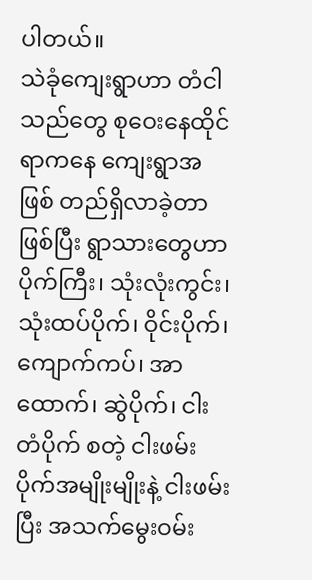ပါတယ်။
သဲခုံကျေးရွာဟာ တံငါသည်တွေ စုဝေးနေထိုင်ရာကနေ ကျေးရွာအဖြစ် တည်ရှိလာခဲ့တာဖြစ်ပြီး ရွာသားတွေဟာ ပိုက်ကြီး၊ သုံးလုံးကွင်း၊ သုံးထပ်ပိုက်၊ ဝိုင်းပိုက်၊ ကျောက်ကပ်၊ အာထောက်၊ ဆွဲပိုက်၊ ငါးတံပိုက် စတဲ့ ငါးဖမ်းပိုက်အမျိုးမျိုးနဲ့ ငါးဖမ်းပြီး အသက်မွေးဝမ်း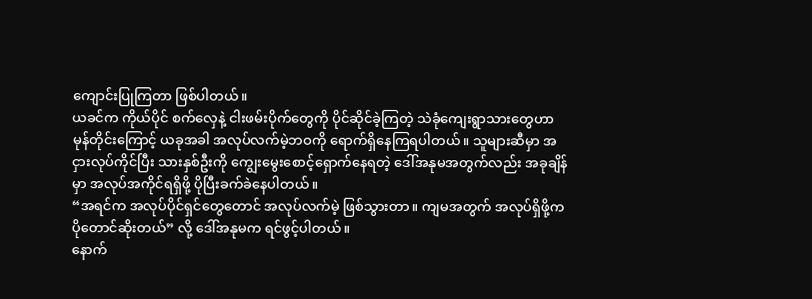ကျောင်းပြုကြတာ ဖြစ်ပါတယ်။
ယခင်က ကိုယ်ပိုင် စက်လှေနဲ့ ငါးဖမ်းပိုက်တွေကို ပိုင်ဆိုင်ခဲ့ကြတဲ့ သဲခုံကျေးရွာသားတွေဟာ မုန်တိုင်းကြောင့် ယခုအခါ အလုပ်လက်မဲ့ဘဝကို ရောက်ရှိနေကြရပါတယ်။ သူများဆီမှာ အငှားလုပ်ကိုင်ပြီး သားနှစ်ဦးကို ကျွေးမွေးစောင့်ရှောက်နေရတဲ့ ဒေါ်အနုမအတွက်လည်း အခုချိန်မှာ အလုပ်အကိုင်ရရှိဖို့ ပိုပြီးခက်ခဲနေပါတယ်။
“အရင်က အလုပ်ပိုင်ရှင်တွေတောင် အလုပ်လက်မဲ့ ဖြစ်သွားတာ။ ကျမအတွက် အလုပ်ရှိဖို့က ပိုတောင်ဆိုးတယ်” လို့ ဒေါ်အနုမက ရင်ဖွင့်ပါတယ်။
နောက်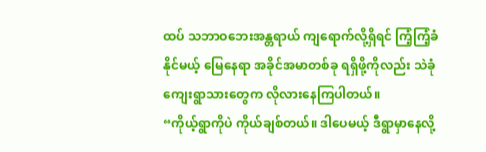ထပ် သဘာဝဘေးအန္တရာယ် ကျရောက်လို့ရှိရင် ကြံ့ကြံ့ခံနိုင်မယ့် မြေနေရာ အခိုင်အမာတစ်ခု ရရှိဖို့ကိုလည်း သဲခုံကျေးရွာသားတွေက လိုလားနေကြပါတယ်။
“ကိုယ့်ရွာကိုပဲ ကိုယ်ချစ်တယ်။ ဒါပေမယ့် ဒီရွာမှာနေလို့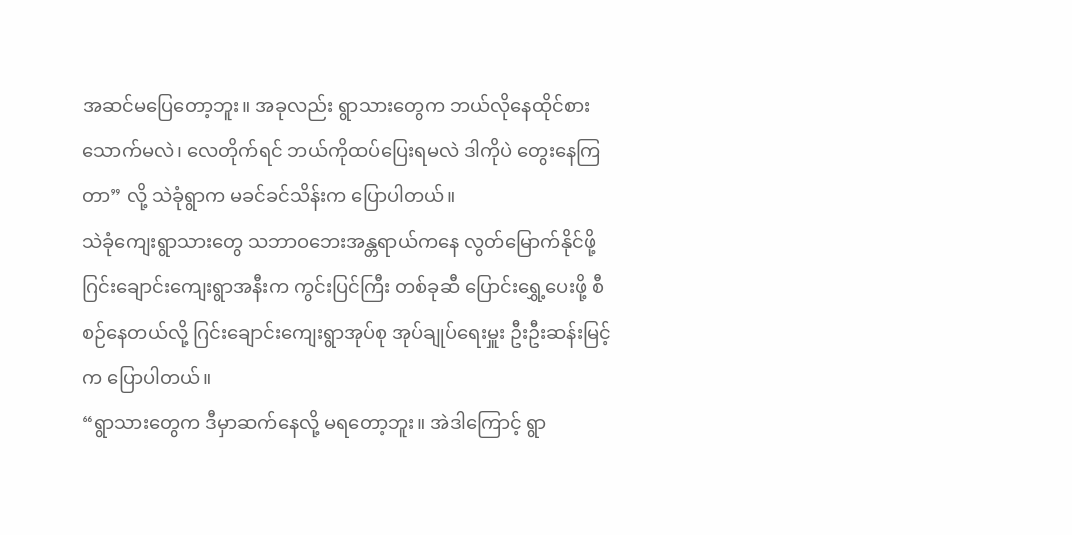အဆင်မပြေတော့ဘူး။ အခုလည်း ရွာသားတွေက ဘယ်လိုနေထိုင်စားသောက်မလဲ၊ လေတိုက်ရင် ဘယ်ကိုထပ်ပြေးရမလဲ ဒါကိုပဲ တွေးနေကြတာ” လို့ သဲခုံရွာက မခင်ခင်သိန်းက ပြောပါတယ်။
သဲခုံကျေးရွာသားတွေ သဘာဝဘေးအန္တရာယ်ကနေ လွတ်မြောက်နိုင်ဖို့ ဂြင်းချောင်းကျေးရွာအနီးက ကွင်းပြင်ကြီး တစ်ခုဆီ ပြောင်းရွှေ့ပေးဖို့ စီစဉ်နေတယ်လို့ ဂြင်းချောင်းကျေးရွာအုပ်စု အုပ်ချုပ်ရေးမှူး ဦးဦးဆန်းမြင့်က ပြောပါတယ်။
“ရွာသားတွေက ဒီမှာဆက်နေလို့ မရတော့ဘူး။ အဲဒါကြောင့် ရွာ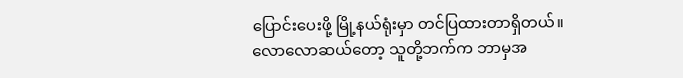ပြောင်းပေးဖို့ မြို့နယ်ရုံးမှာ တင်ပြထားတာရှိတယ်။ လောလောဆယ်တော့ သူတို့ဘက်က ဘာမှအ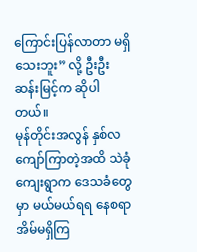ကြောင်းပြန်လာတာ မရှိသေးဘူး” လို့ ဦးဦးဆန်းမြင့်က ဆိုပါတယ်။
မုန်တိုင်းအလွန် နှစ်လကျော်ကြာတဲ့အထိ သဲခုံကျေးရွာက ဒေသခံတွေမှာ မယ်မယ်ရရ နေစရာ အိမ်မရှိကြ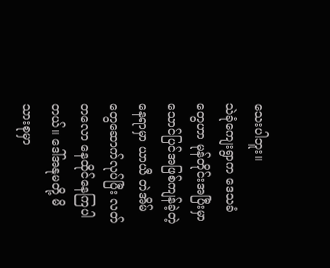သေးပါဘူး။
သဲခုံကျေးရွာက ဒေသခံတွေဟာ မုန်တိုင်းအပြီးမှာ သောင်ပြင်အဖြစ်ကျန်ခဲ့တဲ့ နေရာမှာ ယာယီ တဲအိမ်တွေဆောက်လုပ်ပြီး လတ်တလော နေထိုင်နေကြပါတယ်။ ဒေါ်အနုမတို့ မိသားစုမှာ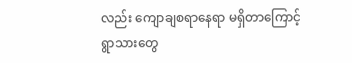လည်း ကျောချစရာနေရာ မရှိတာကြောင့် ရွာသားတွေ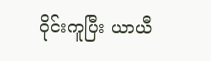ဝိုင်းကူပြီး ယာယီ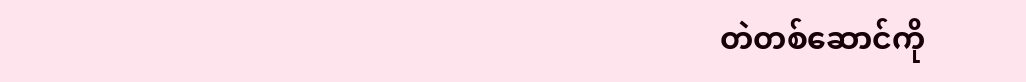တဲတစ်ဆောင်ကို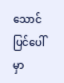သောင်ပြင်ပေါ်မှာ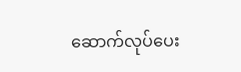ဆောက်လုပ်ပေး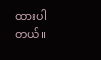ထားပါတယ်။